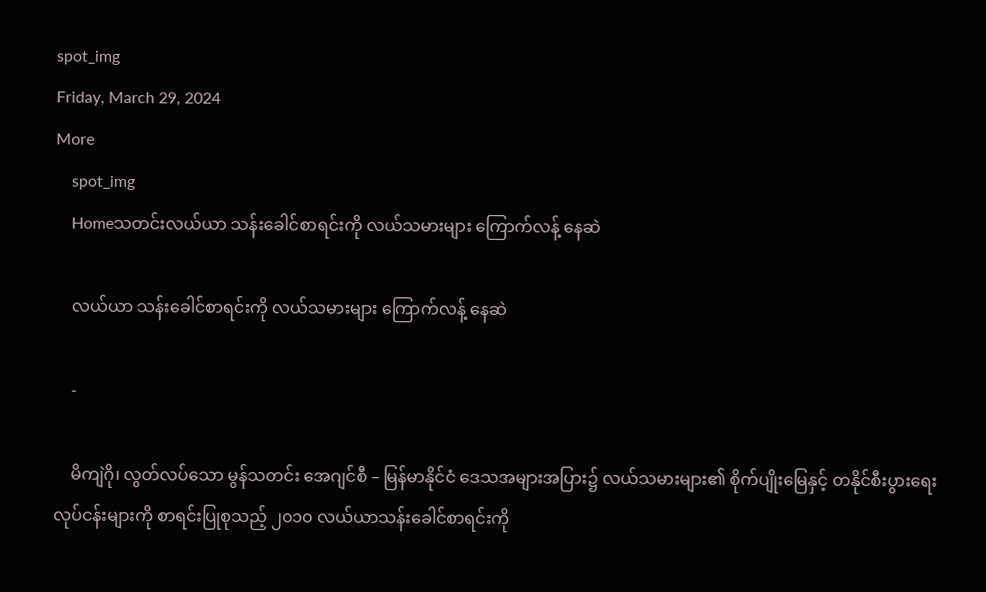spot_img
Friday, March 29, 2024
More
    spot_img
    Homeသတင်းလယ်ယာ သန်းခေါင်စာရင်းကို လယ်သမားများ ကြောက်လန့် နေဆဲ

    လယ်ယာ သန်းခေါင်စာရင်းကို လယ်သမားများ ကြောက်လန့် နေဆဲ

    -

    မိကျဲဂို၊ လွတ်လပ်သော မွန်သတင်း အေဂျင်စီ – မြန်မာနိုင်ငံ ဒေသအများအပြား၌ လယ်သမားများ၏ စိုက်ပျိုးမြေနှင့် တနိုင်စီးပွားရေး လုပ်ငန်းများကို စာရင်းပြုစုသည့် ၂၀၁၀ လယ်ယာသန်းခေါင်စာရင်းကို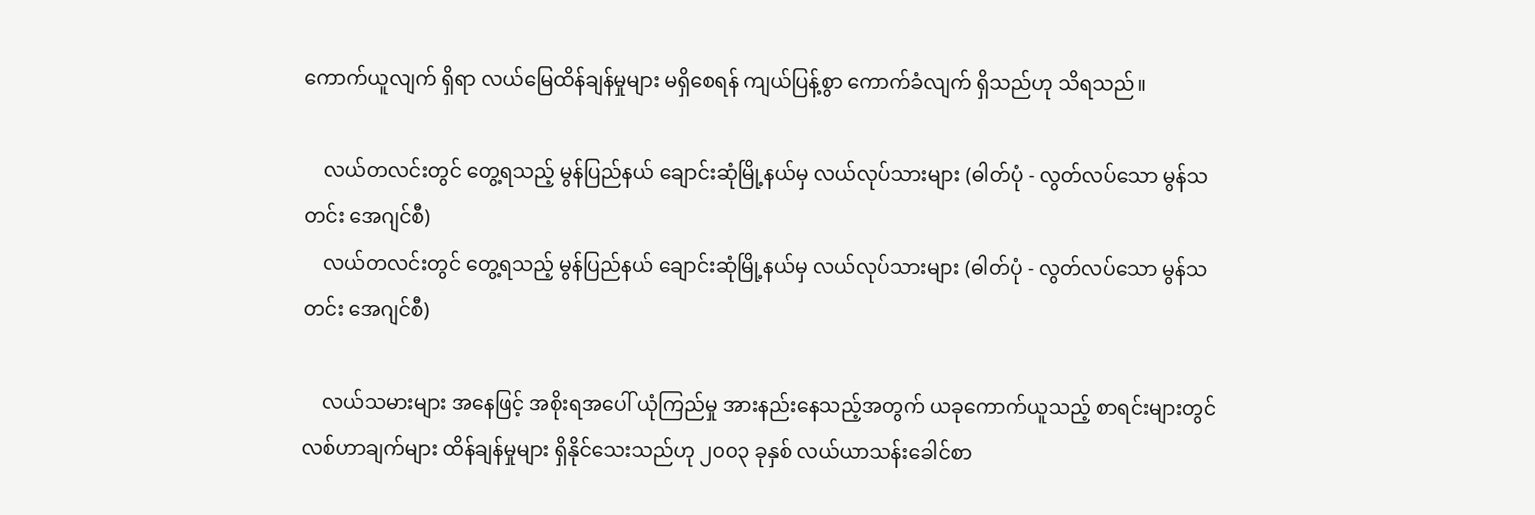ကောက်ယူလျက် ရှိရာ လယ်မြေထိန်ချန်မှုများ မရှိစေရန် ကျယ်ပြန့်စွာ ကောက်ခံလျက် ရှိသည်ဟု သိရသည်။

    လယ်တလင်းတွင် တွေ့ရသည့် မွန်ပြည်နယ် ချောင်းဆုံမြို့နယ်မှ လယ်လုပ်သားများ (ဓါတ်ပုံ - လွတ်လပ်သော မွန်သတင်း အေဂျင်စီ)
    လယ်တလင်းတွင် တွေ့ရသည့် မွန်ပြည်နယ် ချောင်းဆုံမြို့နယ်မှ လယ်လုပ်သားများ (ဓါတ်ပုံ - လွတ်လပ်သော မွန်သတင်း အေဂျင်စီ)

    လယ်သမားများ အနေဖြင့် အစိုးရအပေါ် ယုံကြည်မှု အားနည်းနေသည့်အတွက် ယခုကောက်ယူသည့် စာရင်းများတွင် လစ်ဟာချက်များ ထိန်ချန်မှုများ ရှိနိုင်သေးသည်ဟု ၂၀၀၃ ခုနှစ် လယ်ယာသန်းခေါင်စာ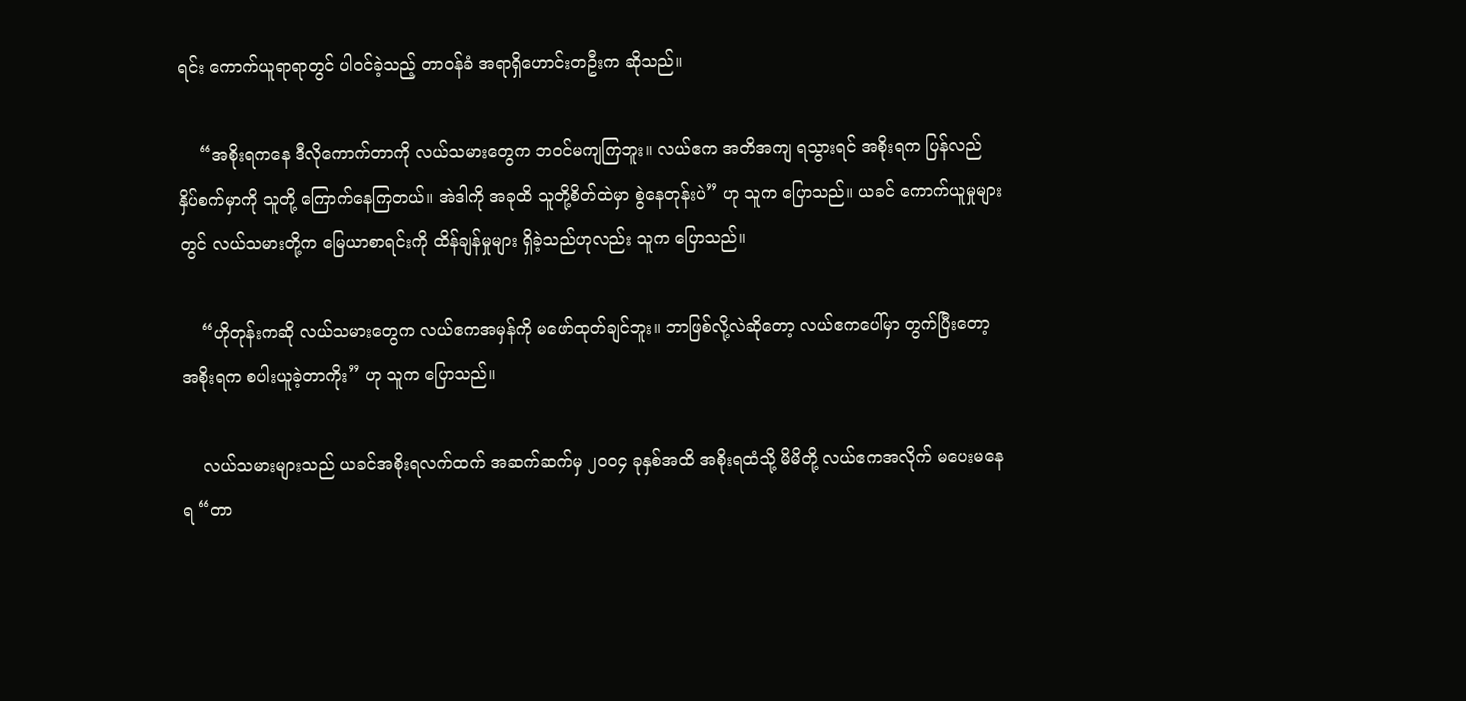ရင်း ကောက်ယူရာရာတွင် ပါဝင်ခဲ့သည့် တာဝန်ခံ အရာရှိဟောင်းတဦးက ဆိုသည်။

    “အစိုးရကနေ ဒီလိုကောက်တာကို လယ်သမားတွေက ဘဝင်မကျကြဘူး။ လယ်ဧက အတိအကျ ရသွားရင် အစိုးရက ပြန်လည် နှိပ်စက်မှာကို သူတို့ ကြောက်နေကြတယ်။ အဲဒါကို အခုထိ သူတို့စိတ်ထဲမှာ စွဲနေတုန်းပဲ” ဟု သူက ပြောသည်။ ယခင် ကောက်ယူမှုများတွင် လယ်သမားတို့က မြေယာစာရင်းကို ထိန်ချန်မှုများ ရှိခဲ့သည်ဟုလည်း သူက ပြောသည်။

    “ဟိုတုန်းကဆို လယ်သမားတွေက လယ်ဧကအမှန်ကို မဖော်ထုတ်ချင်ဘူး။ ဘာဖြစ်လို့လဲဆိုတော့ လယ်ဧကပေါ်မှာ တွက်ပြီးတော့ အစိုးရက စပါးယူခဲ့တာကိုး” ဟု သူက ပြောသည်။

    လယ်သမားများသည် ယခင်အစိုးရလက်ထက် အဆက်ဆက်မှ ၂၀၀၄ ခုနှစ်အထိ အစိုးရထံသို့ မိမိတို့ လယ်ဧကအလိုက် မပေးမနေရ “တာ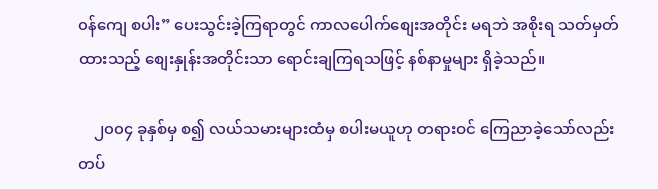၀န်ကျေ စပါး” ပေးသွင်းခဲ့ကြရာတွင် ကာလပေါက်စျေးအတိုင်း မရဘဲ အစိုးရ သတ်မှတ်ထားသည့် စျေးနှုန်းအတိုင်းသာ ရောင်းချကြရသဖြင့် နစ်နာမှုများ ရှိခဲ့သည်။

    ၂၀၀၄ ခုနှစ်မှ စ၍ လယ်သမားများထံမှ စပါးမယူဟု တရားဝင် ကြေညာခဲ့သော်လည်း တပ်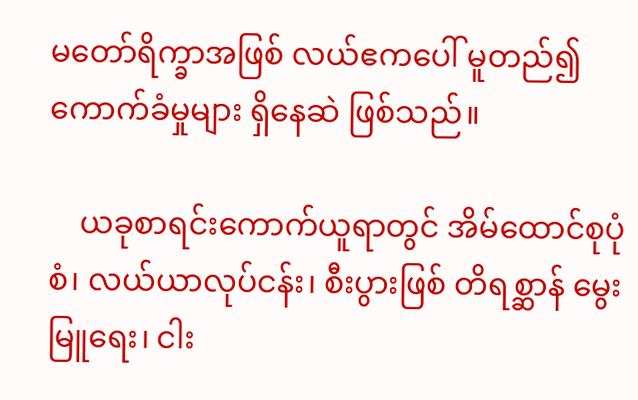မတော်ရိက္ခာအဖြစ် လယ်ဧကပေါ် မူတည်၍ ကောက်ခံမှုများ ရှိနေဆဲ ဖြစ်သည်။

    ယခုစာရင်းကောက်ယူရာတွင် အိမ်ထောင်စုပုံစံ၊ လယ်ယာလုပ်ငန်း၊ စီးပွားဖြစ် တိရစ္ဆာန် မွေးမြူရေး၊ ငါး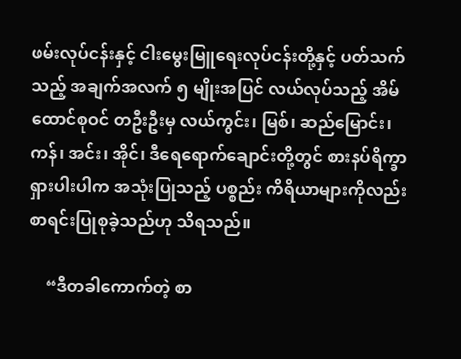ဖမ်းလုပ်ငန်းနှင့် ငါးမွေးမြူရေးလုပ်ငန်းတို့နှင့် ပတ်သက်သည့် အချက်အလက် ၅ မျိုးအပြင် လယ်လုပ်သည့် အိမ်ထောင်စုဝင် တဦးဦးမှ လယ်ကွင်း၊ မြစ်၊ ဆည်မြောင်း၊ ကန်၊ အင်း၊ အိုင်၊ ဒီရေရောက်ချောင်းတို့တွင် စားနပ်ရိက္ခာ ရှားပါးပါက အသုံးပြုသည့် ပစ္စည်း ကိရိယာများကိုလည်း စာရင်းပြုစုခဲ့သည်ဟု သိရသည်။

    “ဒီတခါကောက်တဲ့ စာ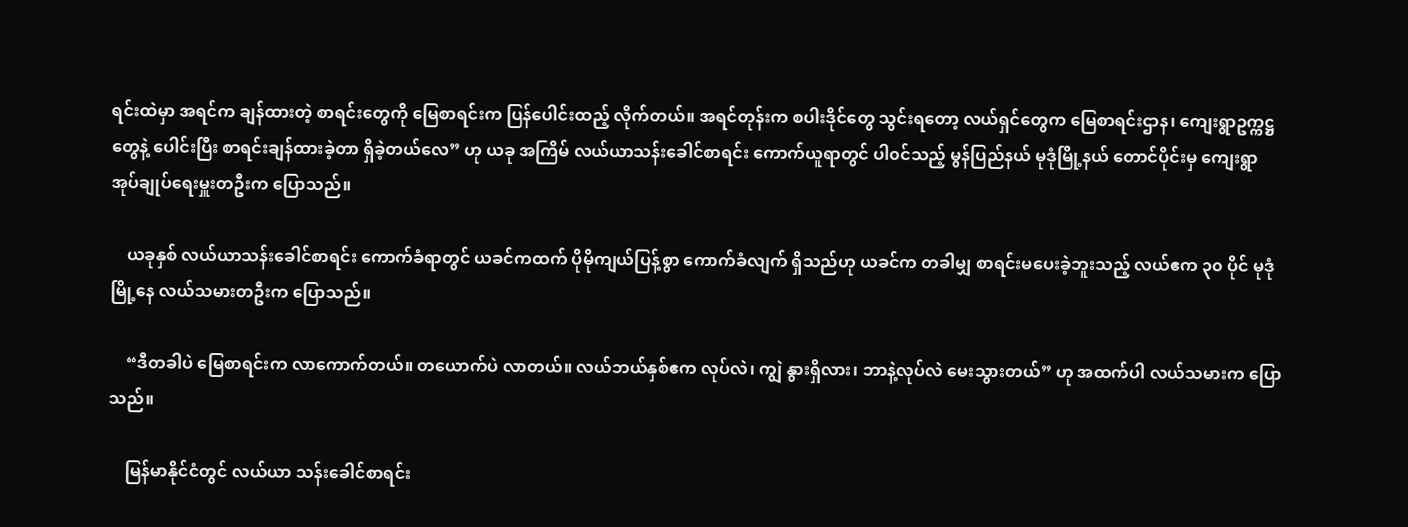ရင်းထဲမှာ အရင်က ချန်ထားတဲ့ စာရင်းတွေကို မြေစာရင်းက ပြန်ပေါင်းထည့် လိုက်တယ်။ အရင်တုန်းက စပါးဒိုင်တွေ သွင်းရတော့ လယ်ရှင်တွေက မြေစာရင်းဌာန၊ ကျေးရွာဥက္ကဋ္ဌတွေနဲ့ ပေါင်းပြီး စာရင်းချန်ထားခဲ့တာ ရှိခဲ့တယ်လေ” ဟု ယခု အကြိမ် လယ်ယာသန်းခေါင်စာရင်း ကောက်ယူရာတွင် ပါ၀င်သည့် မွန်ပြည်နယ် မုဒုံမြို့နယ် တောင်ပိုင်းမှ ကျေးရွာ အုပ်ချုပ်ရေးမှူးတဦးက ပြောသည်။

    ယခုနှစ် လယ်ယာသန်းခေါင်စာရင်း ကောက်ခံရာတွင် ယခင်ကထက် ပိုမိုကျယ်ပြန့်စွာ ကောက်ခံလျက် ရှိသည်ဟု ယခင်က တခါမျှ စာရင်းမပေးခဲ့ဘူးသည့် လယ်ဧက ၃၀ ပိုင် မုဒုံမြို့နေ လယ်သမားတဦးက ပြောသည်။

    “ဒီတခါပဲ မြေစာရင်းက လာကောက်တယ်။ တယောက်ပဲ လာတယ်။ လယ်ဘယ်နှစ်ဧက လုပ်လဲ၊ ကျွဲ နွားရှိလား၊ ဘာနဲ့လုပ်လဲ မေးသွားတယ်” ဟု အထက်ပါ လယ်သမားက ပြောသည်။

    မြန်မာနိုင်ငံတွင် လယ်ယာ သန်းခေါင်စာရင်း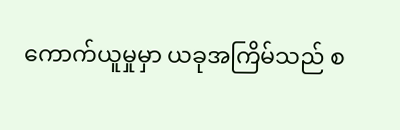ကောက်ယူမှုမှာ ယခုအကြိမ်သည် စ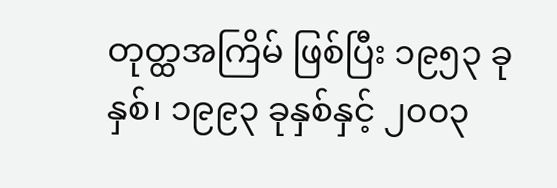တုတ္ထအကြိမ် ဖြစ်ပြီး ၁၉၅၃ ခုနှစ်၊ ၁၉၉၃ ခုနှစ်နှင့် ၂၀၀၃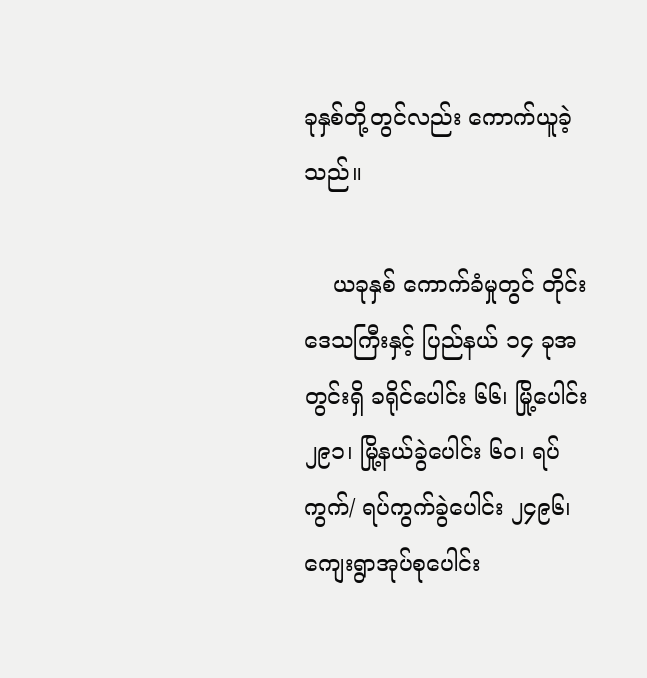ခုနှစ်တို့တွင်လည်း ကောက်ယူခဲ့သည်။

    ယခုနှစ် ကောက်ခံမှုတွင် တိုင်းဒေသကြီးနှင့် ပြည်နယ် ၁၄ ခုအတွင်းရှိ ခရိုင်ပေါင်း ၆၆၊ မြို့ပေါင်း ၂၉၁၊ မြို့နယ်ခွဲပေါင်း ၆၀၊ ရပ်ကွက်/ ရပ်ကွက်ခွဲပေါင်း ၂၄၉၆၊ ကျေးရွာအုပ်စုပေါင်း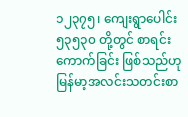၁၂၃၇၅၊ ကျေးရွာပေါင်း ၅၃၅၃၀ တို့တွင် စာရင်းကောက်ခြင်း ဖြစ်သည်ဟု မြန်မာ့အလင်းသတင်းစာ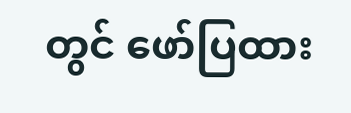တွင် ဖော်ပြထား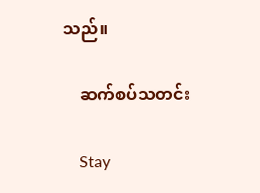သည်။

    ဆက်စပ်သတင်း

    Stay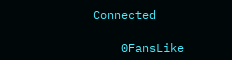Connected

    0FansLike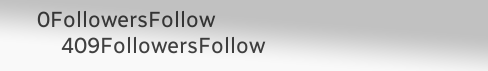0FollowersFollow
    409FollowersFollow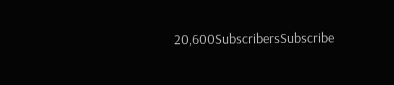20,600SubscribersSubscribe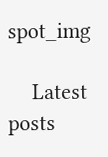spot_img

    Latest posts